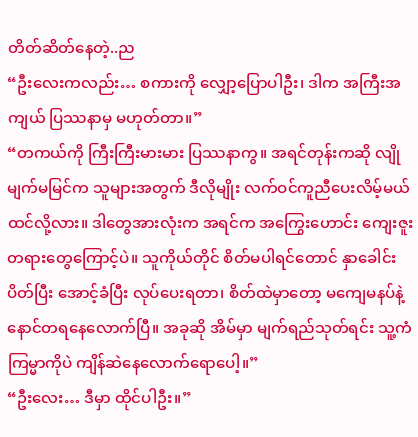တိတ်ဆိတ်နေတဲ့..ည
“ဦးလေးကလည်း… စကားကို လျှော့ပြောပါဦး၊ ဒါက အကြီးအကျယ် ပြဿနာမှ မဟုတ်တာ။”
“တကယ်ကို ကြီးကြီးမားမား ပြဿနာကွ။ အရင်တုန်းကဆို လျိုမျက်မမြင်က သူများအတွက် ဒီလိုမျိုး လက်ဝင်ကူညီပေးလိမ့်မယ် ထင်လို့လား။ ဒါတွေအားလုံးက အရင်က အကြွေးဟောင်း ကျေးဇူးတရားတွေကြောင့်ပဲ။ သူကိုယ်တိုင် စိတ်မပါရင်တောင် နှာခေါင်းပိတ်ပြီး အောင့်ခံပြီး လုပ်ပေးရတာ၊ စိတ်ထဲမှာတော့ မကျေမနပ်နဲ့ နောင်တရနေလောက်ပြီ။ အခုဆို အိမ်မှာ မျက်ရည်သုတ်ရင်း သူ့ကံကြမ္မာကိုပဲ ကျိန်ဆဲနေလောက်ရောပေါ့။”
“ဦးလေး… ဒီမှာ ထိုင်ပါဦး။”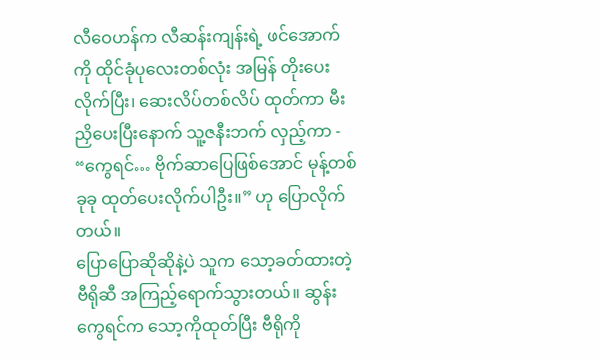လီဝေဟန်က လီဆန်းကျန်းရဲ့ ဖင်အောက်ကို ထိုင်ခုံပုလေးတစ်လုံး အမြန် တိုးပေးလိုက်ပြီး၊ ဆေးလိပ်တစ်လိပ် ထုတ်ကာ မီးညှိပေးပြီးနောက် သူ့ဇနီးဘက် လှည့်ကာ - “ကွေရင်… ဗိုက်ဆာပြေဖြစ်အောင် မုန့်တစ်ခုခု ထုတ်ပေးလိုက်ပါဦး။” ဟု ပြောလိုက်တယ်။
ပြောပြောဆိုဆိုနဲ့ပဲ သူက သော့ခတ်ထားတဲ့ ဗီရိုဆီ အကြည့်ရောက်သွားတယ်။ ဆွန်းကွေရင်က သော့ကိုထုတ်ပြီး ဗီရိုကို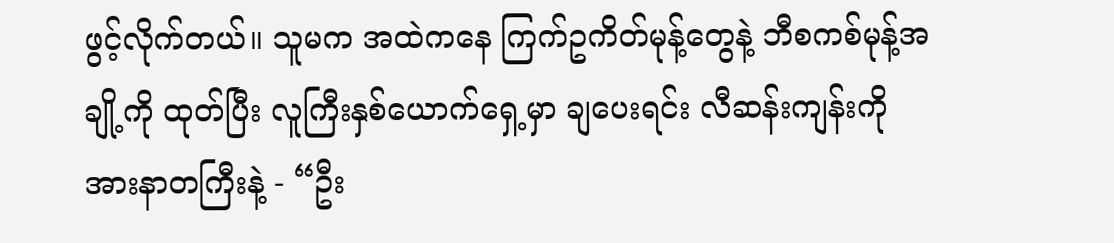ဖွင့်လိုက်တယ်။ သူမက အထဲကနေ ကြက်ဥကိတ်မုန့်တွေနဲ့ ဘီစကစ်မုန့်အချို့ကို ထုတ်ပြီး လူကြီးနှစ်ယောက်ရှေ့မှာ ချပေးရင်း လီဆန်းကျန်းကို အားနာတကြီးနဲ့ - “ဦး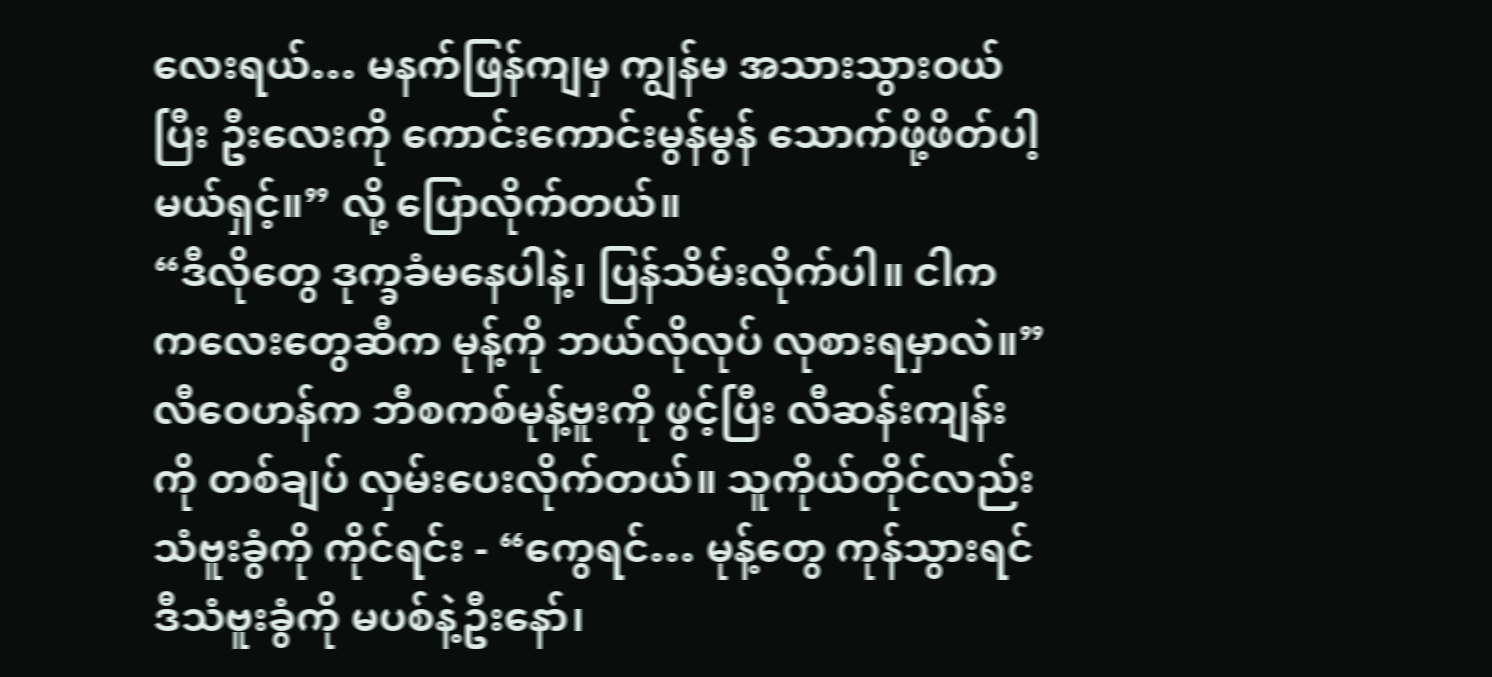လေးရယ်… မနက်ဖြန်ကျမှ ကျွန်မ အသားသွားဝယ်ပြီး ဦးလေးကို ကောင်းကောင်းမွန်မွန် သောက်ဖို့ဖိတ်ပါ့မယ်ရှင့်။” လို့ ပြောလိုက်တယ်။
“ဒီလိုတွေ ဒုက္ခခံမနေပါနဲ့၊ ပြန်သိမ်းလိုက်ပါ။ ငါက ကလေးတွေဆီက မုန့်ကို ဘယ်လိုလုပ် လုစားရမှာလဲ။”
လီဝေဟန်က ဘီစကစ်မုန့်ဗူးကို ဖွင့်ပြီး လီဆန်းကျန်းကို တစ်ချပ် လှမ်းပေးလိုက်တယ်။ သူကိုယ်တိုင်လည်း သံဗူးခွံကို ကိုင်ရင်း - “ကွေရင်… မုန့်တွေ ကုန်သွားရင် ဒီသံဗူးခွံကို မပစ်နဲ့ဦးနော်၊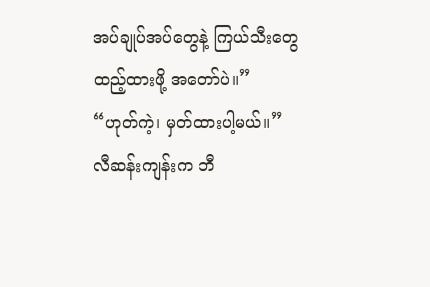အပ်ချုပ်အပ်တွေနဲ့ ကြယ်သီးတွေ ထည့်ထားဖို့ အတော်ပဲ။”
“ဟုတ်ကဲ့၊ မှတ်ထားပါ့မယ်။”
လီဆန်းကျန်းက ဘီ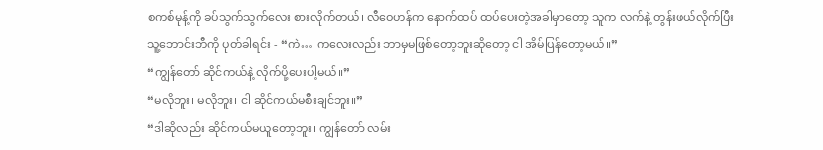စကစ်မုန့်ကို ခပ်သွက်သွက်လေး စားလိုက်တယ်၊ လီဝေဟန်က နောက်ထပ် ထပ်ပေးတဲ့အခါမှာတော့ သူက လက်နဲ့ တွန်းဖယ်လိုက်ပြီး သူ့ဘောင်းဘီကို ပုတ်ခါရင်း - “ကဲ… ကလေးလည်း ဘာမှမဖြစ်တော့ဘူးဆိုတော့ ငါ အိမ်ပြန်တော့မယ်။”
“ကျွန်တော် ဆိုင်ကယ်နဲ့ လိုက်ပို့ပေးပါ့မယ်။”
“မလိုဘူး၊ မလိုဘူး၊ ငါ ဆိုင်ကယ်မစီးချင်ဘူး။”
“ဒါဆိုလည်း ဆိုင်ကယ်မယူတော့ဘူး၊ ကျွန်တော် လမ်း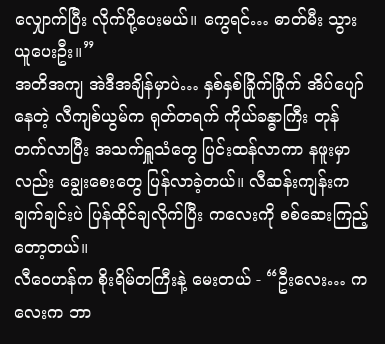လျှောက်ပြီး လိုက်ပို့ပေးမယ်။ ကွေရင်… ဓာတ်မီး သွားယူပေးဦး။”
အတိအကျ အဲဒီအချိန်မှာပဲ… နှစ်နှစ်ခြိုက်ခြိုက် အိပ်ပျော်နေတဲ့ လီကျစ်ယွမ်က ရုတ်တရက် ကိုယ်ခန္ဓာကြီး တုန်တက်လာပြီး အသက်ရှူသံတွေ ပြင်းထန်လာကာ နဖူးမှာလည်း ချွေးစေးတွေ ပြန်လာခဲ့တယ်။ လီဆန်းကျန်းက ချက်ချင်းပဲ ပြန်ထိုင်ချလိုက်ပြီး ကလေးကို စစ်ဆေးကြည့်တော့တယ်။
လီဝေဟန်က စိုးရိမ်တကြီးနဲ့ မေးတယ် - “ဦးလေး… ကလေးက ဘာ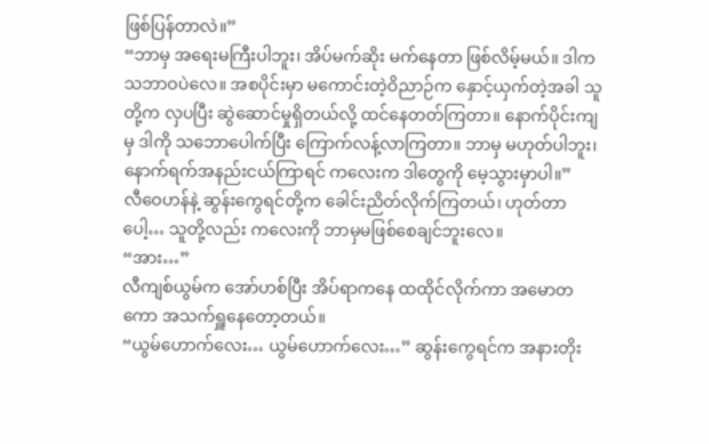ဖြစ်ပြန်တာလဲ။”
“ဘာမှ အရေးမကြီးပါဘူး၊ အိပ်မက်ဆိုး မက်နေတာ ဖြစ်လိမ့်မယ်။ ဒါက သဘာဝပဲလေ။ အစပိုင်းမှာ မကောင်းတဲ့ဝိညာဉ်က နှောင့်ယှက်တဲ့အခါ သူတို့က လှပပြီး ဆွဲဆောင်မှုရှိတယ်လို့ ထင်နေတတ်ကြတာ။ နောက်ပိုင်းကျမှ ဒါကို သဘောပေါက်ပြီး ကြောက်လန့်လာကြတာ။ ဘာမှ မဟုတ်ပါဘူး၊ နောက်ရက်အနည်းငယ်ကြာရင် ကလေးက ဒါတွေကို မေ့သွားမှာပါ။”
လီဝေဟန်နဲ့ ဆွန်းကွေရင်တို့က ခေါင်းညိတ်လိုက်ကြတယ်၊ ဟုတ်တာပေါ့… သူတို့လည်း ကလေးကို ဘာမှမဖြစ်စေချင်ဘူးလေ။
“အား…”
လီကျစ်ယွမ်က အော်ဟစ်ပြီး အိပ်ရာကနေ ထထိုင်လိုက်ကာ အမောတကော အသက်ရှူနေတော့တယ်။
“ယွမ်ဟောက်လေး… ယွမ်ဟောက်လေး…” ဆွန်းကွေရင်က အနားတိုး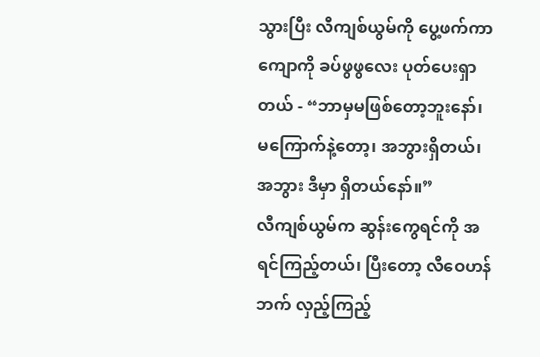သွားပြီး လီကျစ်ယွမ်ကို ပွေ့ဖက်ကာ ကျောကို ခပ်ဖွဖွလေး ပုတ်ပေးရှာတယ် - “ဘာမှမဖြစ်တော့ဘူးနော်၊ မကြောက်နဲ့တော့၊ အဘွားရှိတယ်၊ အဘွား ဒီမှာ ရှိတယ်နော်။”
လီကျစ်ယွမ်က ဆွန်းကွေရင်ကို အရင်ကြည့်တယ်၊ ပြီးတော့ လီဝေဟန်ဘက် လှည့်ကြည့်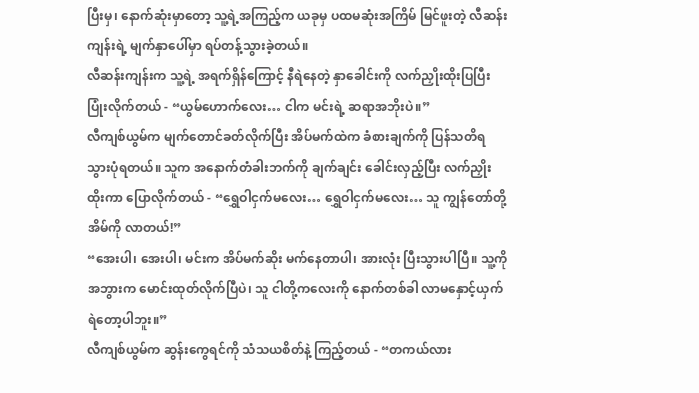ပြီးမှ၊ နောက်ဆုံးမှာတော့ သူ့ရဲ့အကြည့်က ယခုမှ ပထမဆုံးအကြိမ် မြင်ဖူးတဲ့ လီဆန်းကျန်းရဲ့ မျက်နှာပေါ်မှာ ရပ်တန့်သွားခဲ့တယ်။
လီဆန်းကျန်းက သူ့ရဲ့ အရက်ရှိန်ကြောင့် နီရဲနေတဲ့ နှာခေါင်းကို လက်ညှိုးထိုးပြပြီး ပြုံးလိုက်တယ် - “ယွမ်ဟောက်လေး… ငါက မင်းရဲ့ ဆရာအဘိုးပဲ။”
လီကျစ်ယွမ်က မျက်တောင်ခတ်လိုက်ပြီး အိပ်မက်ထဲက ခံစားချက်ကို ပြန်သတိရသွားပုံရတယ်။ သူက အနောက်တံခါးဘက်ကို ချက်ချင်း ခေါင်းလှည့်ပြီး လက်ညှိုးထိုးကာ ပြောလိုက်တယ် - “ရွှေဝါငှက်မလေး… ရွှေဝါငှက်မလေး… သူ ကျွန်တော်တို့အိမ်ကို လာတယ်!”
“အေးပါ၊ အေးပါ၊ မင်းက အိပ်မက်ဆိုး မက်နေတာပါ၊ အားလုံး ပြီးသွားပါပြီ။ သူ့ကို အဘွားက မောင်းထုတ်လိုက်ပြီပဲ၊ သူ ငါတို့ကလေးကို နောက်တစ်ခါ လာမနှောင့်ယှက်ရဲတော့ပါဘူး။”
လီကျစ်ယွမ်က ဆွန်းကွေရင်ကို သံသယစိတ်နဲ့ ကြည့်တယ် - “တကယ်လား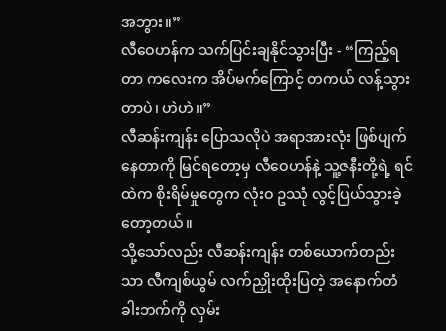အဘွား။”
လီဝေဟန်က သက်ပြင်းချနိုင်သွားပြီး - “ကြည့်ရတာ ကလေးက အိပ်မက်ကြောင့် တကယ် လန့်သွားတာပဲ၊ ဟဲဟဲ။”
လီဆန်းကျန်း ပြောသလိုပဲ အရာအားလုံး ဖြစ်ပျက်နေတာကို မြင်ရတော့မှ လီဝေဟန်နဲ့ သူ့ဇနီးတို့ရဲ့ ရင်ထဲက စိုးရိမ်မှုတွေက လုံးဝ ဥဿုံ လွင့်ပြယ်သွားခဲ့တော့တယ်။
သို့သော်လည်း လီဆန်းကျန်း တစ်ယောက်တည်းသာ လီကျစ်ယွမ် လက်ညှိုးထိုးပြတဲ့ အနောက်တံခါးဘက်ကို လှမ်း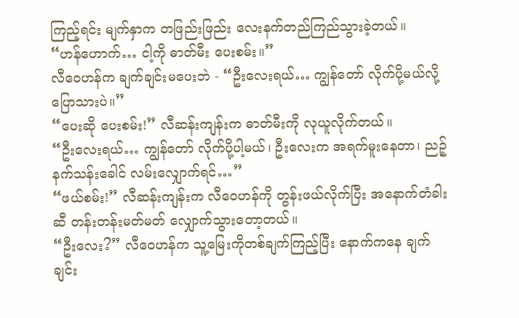ကြည့်ရင်း မျက်နှာက တဖြည်းဖြည်း လေးနက်တည်ကြည်သွားခဲ့တယ်။
“ဟန်ဟောက်… ငါ့ကို ဓာတ်မီး ပေးစမ်း။”
လီဝေဟန်က ချက်ချင်းမပေးဘဲ - “ဦးလေးရယ်… ကျွန်တော် လိုက်ပို့မယ်လို့ ပြောသားပဲ။”
“ပေးဆို ပေးစမ်း!” လီဆန်းကျန်းက ဓာတ်မီးကို လုယူလိုက်တယ်။
“ဦးလေးရယ်… ကျွန်တော် လိုက်ပို့ပါ့မယ်၊ ဦးလေးက အရက်မူးနေတာ၊ ညဉ့်နက်သန်းခေါင် လမ်းလျှောက်ရင်…”
“ဖယ်စမ်း!” လီဆန်းကျန်းက လီဝေဟန်ကို တွန်းဖယ်လိုက်ပြီး အနောက်တံခါးဆီ တန်းတန်းမတ်မတ် လျှောက်သွားတော့တယ်။
“ဦးလေး?” လီဝေဟန်က သူ့မြေးကိုတစ်ချက်ကြည့်ပြီး နောက်ကနေ ချက်ချင်း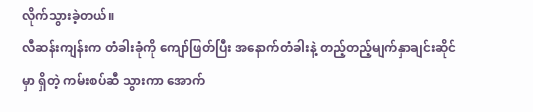လိုက်သွားခဲ့တယ်။
လီဆန်းကျန်းက တံခါးခုံကို ကျော်ဖြတ်ပြီး အနောက်တံခါးနဲ့ တည့်တည့်မျက်နှာချင်းဆိုင်မှာ ရှိတဲ့ ကမ်းစပ်ဆီ သွားကာ အောက်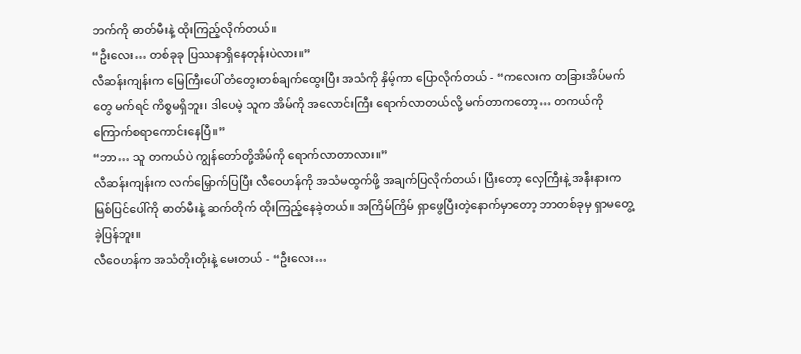ဘက်ကို ဓာတ်မီးနဲ့ ထိုးကြည့်လိုက်တယ်။
“ဦးလေး… တစ်ခုခု ပြဿနာရှိနေတုန်းပဲလား။”
လီဆန်းကျန်းက မြေကြီးပေါ် တံတွေးတစ်ချက်ထွေးပြီး အသံကို နှိမ့်ကာ ပြောလိုက်တယ် - “ကလေးက တခြားအိပ်မက်တွေ မက်ရင် ကိစ္စမရှိဘူး၊ ဒါပေမဲ့ သူက အိမ်ကို အလောင်းကြီး ရောက်လာတယ်လို့ မက်တာကတော့… တကယ်ကို ကြောက်စရာကောင်းနေပြီ။”
“ဘာ… သူ တကယ်ပဲ ကျွန်တော်တို့အိမ်ကို ရောက်လာတာလား။”
လီဆန်းကျန်းက လက်မြှောက်ပြပြီး လီဝေဟန်ကို အသံမထွက်ဖို့ အချက်ပြလိုက်တယ်၊ ပြီးတော့ လှေကြီးနဲ့ အနီးနားက မြစ်ပြင်ပေါ်ကို ဓာတ်မီးနဲ့ ဆက်တိုက် ထိုးကြည့်နေခဲ့တယ်။ အကြိမ်ကြိမ် ရှာဖွေပြီးတဲ့နောက်မှာတော့ ဘာတစ်ခုမှ ရှာမတွေ့ခဲ့ပြန်ဘူး။
လီဝေဟန်က အသံတိုးတိုးနဲ့ မေးတယ် - “ဦးလေး…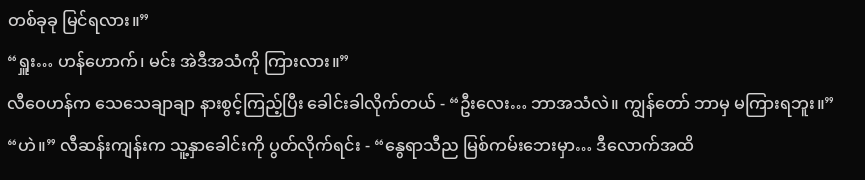တစ်ခုခု မြင်ရလား။”
“ရှူး… ဟန်ဟောက်၊ မင်း အဲဒီအသံကို ကြားလား။”
လီဝေဟန်က သေသေချာချာ နားစွင့်ကြည့်ပြီး ခေါင်းခါလိုက်တယ် - “ဦးလေး… ဘာအသံလဲ။ ကျွန်တော် ဘာမှ မကြားရဘူး။”
“ဟဲ။” လီဆန်းကျန်းက သူ့နှာခေါင်းကို ပွတ်လိုက်ရင်း - “နွေရာသီည မြစ်ကမ်းဘေးမှာ… ဒီလောက်အထိ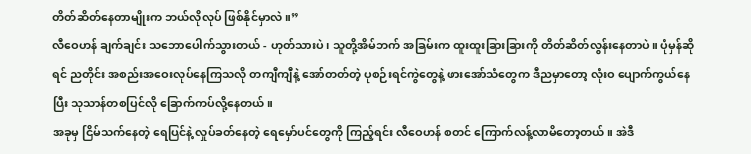တိတ်ဆိတ်နေတာမျိုးက ဘယ်လိုလုပ် ဖြစ်နိုင်မှာလဲ။”
လီဝေဟန် ချက်ချင်း သဘောပေါက်သွားတယ် - ဟုတ်သားပဲ၊ သူတို့အိမ်ဘက် အခြမ်းက ထူးထူးခြားခြားကို တိတ်ဆိတ်လွန်းနေတာပဲ။ ပုံမှန်ဆိုရင် ညတိုင်း အစည်းအဝေးလုပ်နေကြသလို တကျီကျီနဲ့ အော်တတ်တဲ့ ပုစဉ်းရင်ကွဲတွေနဲ့ ဖားအော်သံတွေက ဒီညမှာတော့ လုံးဝ ပျောက်ကွယ်နေပြီး သုသာန်တစပြင်လို ခြောက်ကပ်လို့နေတယ်။
အခုမှ ငြိမ်သက်နေတဲ့ ရေပြင်နဲ့ လှုပ်ခတ်နေတဲ့ ရေမှော်ပင်တွေကို ကြည့်ရင်း လီဝေဟန် စတင် ကြောက်လန့်လာမိတော့တယ်။ အဲဒီ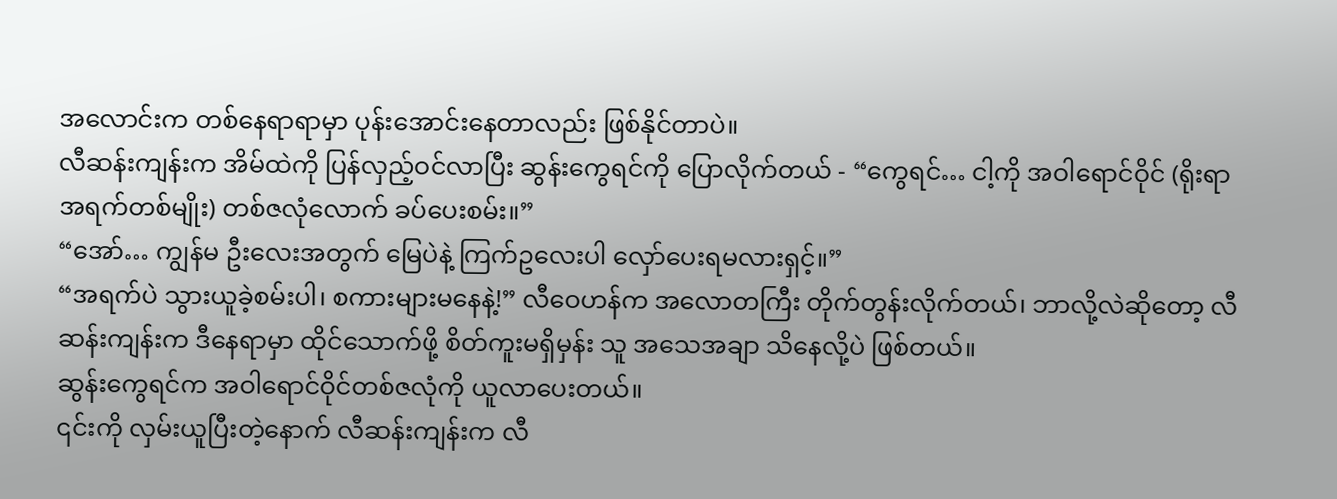အလောင်းက တစ်နေရာရာမှာ ပုန်းအောင်းနေတာလည်း ဖြစ်နိုင်တာပဲ။
လီဆန်းကျန်းက အိမ်ထဲကို ပြန်လှည့်ဝင်လာပြီး ဆွန်းကွေရင်ကို ပြောလိုက်တယ် - “ကွေရင်… ငါ့ကို အဝါရောင်ဝိုင် (ရိုးရာအရက်တစ်မျိုး) တစ်ဇလုံလောက် ခပ်ပေးစမ်း။”
“အော်… ကျွန်မ ဦးလေးအတွက် မြေပဲနဲ့ ကြက်ဥလေးပါ လှော်ပေးရမလားရှင့်။”
“အရက်ပဲ သွားယူခဲ့စမ်းပါ၊ စကားများမနေနဲ့!” လီဝေဟန်က အလောတကြီး တိုက်တွန်းလိုက်တယ်၊ ဘာလို့လဲဆိုတော့ လီဆန်းကျန်းက ဒီနေရာမှာ ထိုင်သောက်ဖို့ စိတ်ကူးမရှိမှန်း သူ အသေအချာ သိနေလို့ပဲ ဖြစ်တယ်။
ဆွန်းကွေရင်က အဝါရောင်ဝိုင်တစ်ဇလုံကို ယူလာပေးတယ်။
၎င်းကို လှမ်းယူပြီးတဲ့နောက် လီဆန်းကျန်းက လီ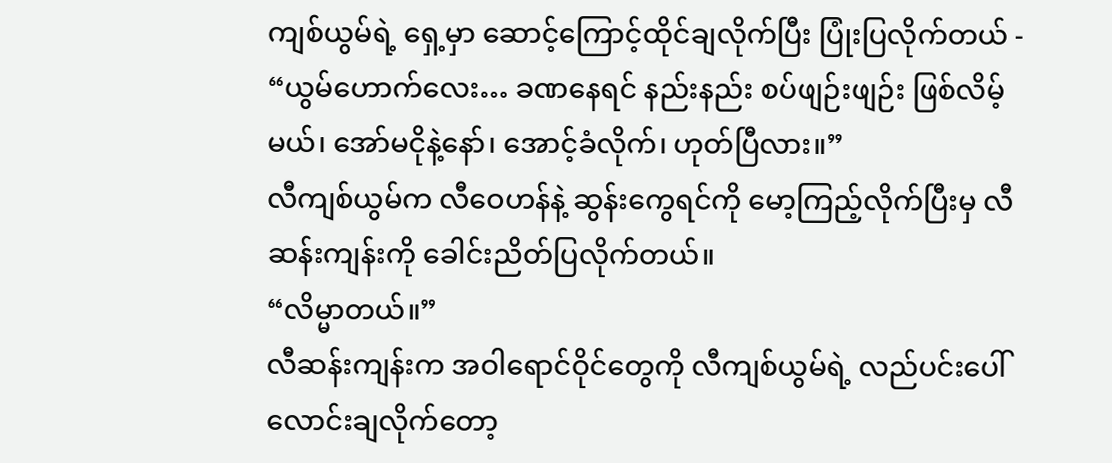ကျစ်ယွမ်ရဲ့ ရှေ့မှာ ဆောင့်ကြောင့်ထိုင်ချလိုက်ပြီး ပြုံးပြလိုက်တယ် - “ယွမ်ဟောက်လေး… ခဏနေရင် နည်းနည်း စပ်ဖျဉ်းဖျဉ်း ဖြစ်လိမ့်မယ်၊ အော်မငိုနဲ့နော်၊ အောင့်ခံလိုက်၊ ဟုတ်ပြီလား။”
လီကျစ်ယွမ်က လီဝေဟန်နဲ့ ဆွန်းကွေရင်ကို မော့ကြည့်လိုက်ပြီးမှ လီဆန်းကျန်းကို ခေါင်းညိတ်ပြလိုက်တယ်။
“လိမ္မာတယ်။”
လီဆန်းကျန်းက အဝါရောင်ဝိုင်တွေကို လီကျစ်ယွမ်ရဲ့ လည်ပင်းပေါ် လောင်းချလိုက်တော့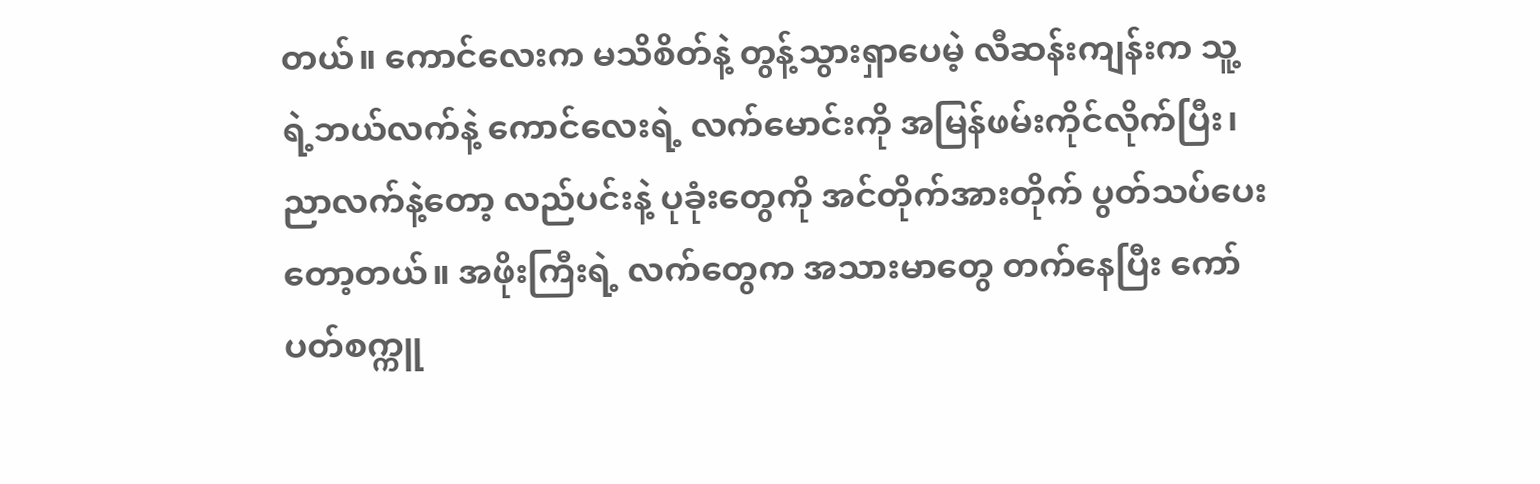တယ်။ ကောင်လေးက မသိစိတ်နဲ့ တွန့်သွားရှာပေမဲ့ လီဆန်းကျန်းက သူ့ရဲ့ဘယ်လက်နဲ့ ကောင်လေးရဲ့ လက်မောင်းကို အမြန်ဖမ်းကိုင်လိုက်ပြီး၊ ညာလက်နဲ့တော့ လည်ပင်းနဲ့ ပုခုံးတွေကို အင်တိုက်အားတိုက် ပွတ်သပ်ပေးတော့တယ်။ အဖိုးကြီးရဲ့ လက်တွေက အသားမာတွေ တက်နေပြီး ကော်ပတ်စက္ကူ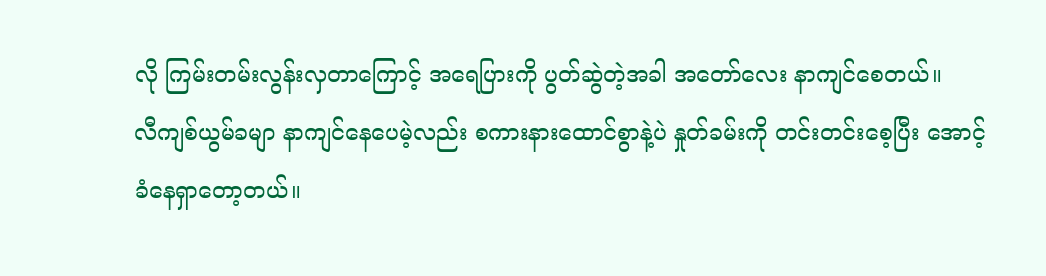လို ကြမ်းတမ်းလွန်းလှတာကြောင့် အရေပြားကို ပွတ်ဆွဲတဲ့အခါ အတော်လေး နာကျင်စေတယ်။
လီကျစ်ယွမ်ခမျာ နာကျင်နေပေမဲ့လည်း စကားနားထောင်စွာနဲ့ပဲ နှုတ်ခမ်းကို တင်းတင်းစေ့ပြီး အောင့်ခံနေရှာတော့တယ်။